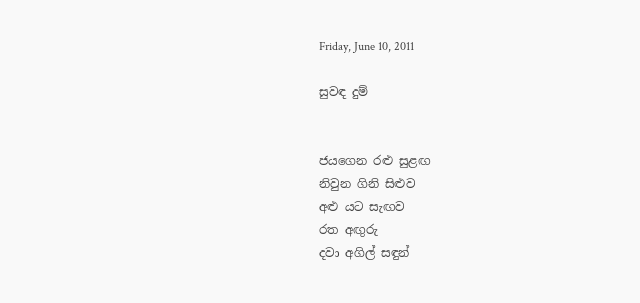Friday, June 10, 2011

සුවඳ දුම්


ජයගෙන රළු සුළඟ
නිවුන ගිනි සිළුව
අළු යට සැඟව
රත අඟුරු
දවා අගිල් සඳුන්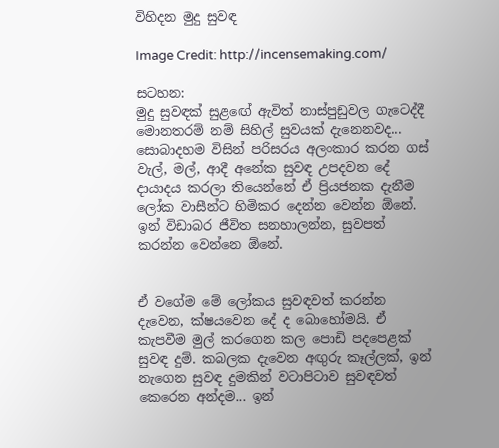විහිදන මුදු සුවඳ

Image Credit: http://incensemaking.com/

සටහන:
මුදු සුවඳක් සුළඟේ ඇවිත් නාස්පුඩුවල ගැටෙද්දී මොනතරම් නම් සිහිල් සුවයක් දැනෙනවද... සොබාදහම විසින් පරිසරය අලංකාර කරන ගස් වැල්, මල්, ආදී අනේක සුවඳ උපදවන දේ දායාදය කරලා තියෙන්නේ ඒ ප්‍රියජනක දැනීම ලෝක වාසීන්ට හිමිකර දෙන්න වෙන්න ඕනේ. ඉන් විඩාබර ජීවිත සනහාලන්න, සුවපත් කරන්න වෙන්නෙ ඕනේ.


ඒ වගේම මේ ලෝකය සුවඳවත් කරන්න දැවෙන, ක්ෂයවෙන දේ ද බොහෝමයි. ඒ කැපවීම මුල් කරගෙන කල පොඩි පදපෙළක් සුවඳ දුම්. කබලක දැවෙන අඟුරු කෑල්ලක්, ඉන් නැගෙන සුවඳ දුමකින් වටාපිටාව සුවඳවත් කෙරෙන අන්දම... ඉන්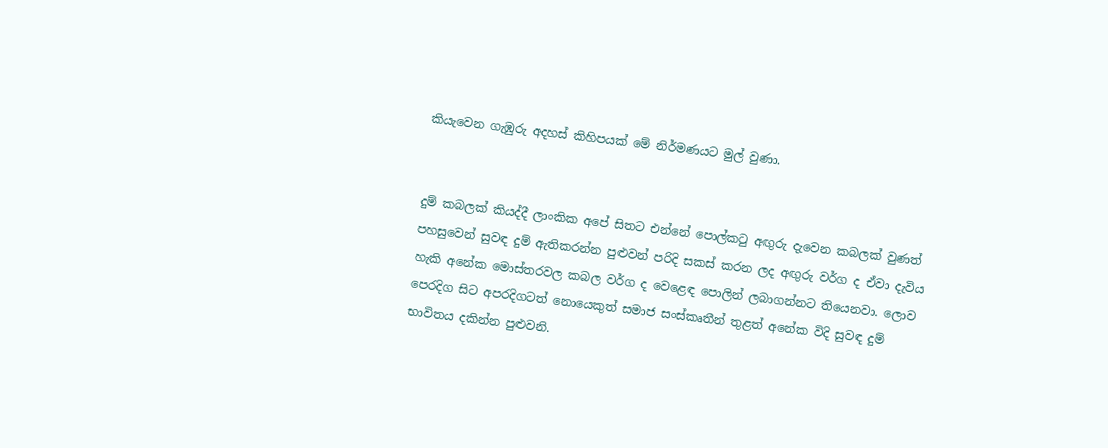කියැවෙන ගැඹුරු අදහස් කිහිපයක් මේ නිර්මණයට මුල් වුණා.


දුම් කබලක් කියද්දී ලාංකික අපේ සිතට එන්නේ පොල්කටු අඟුරු දැවෙන කබලක් වුණත් පහසුවෙන් සුවඳ දුම් ඇතිකරන්න පුළුවන් පරිදි සකස් කරන ලද අඟුරු වර්ග ද ඒවා දැවිය හැකි අනේක මොස්තරවල කබල වර්ග ද වෙළෙඳ පොලින් ලබාගන්නට තියෙනවා. ලොව පෙරදිග සිට අපරදිගටත් නොයෙකුත් සමාජ සංස්කෘතීන් තුළත් අනේක විදි සුවඳ දුම් භාවිතය දකින්න පුළුවනි.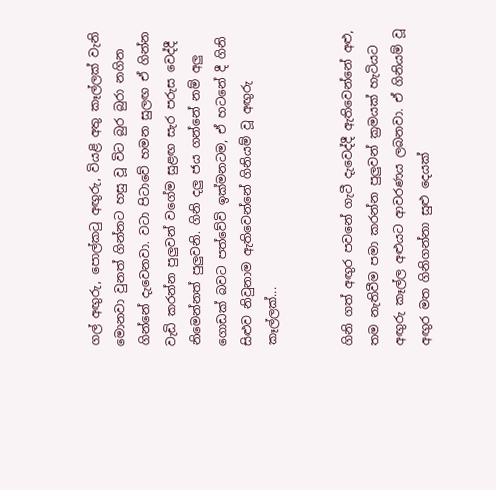ගල් අඟුරු, පොල්කටු අඟුරු, වියළි අතු කෑල්ලක් වැනි මොනවා වුනත් ගින්නට හසු වූ විට බුර බුරා නගින ගින්නේ දැවෙනවා. වටා පිටාවේ හමන සුලඟ ඒ ගින්න වැඩි කරන්න පුලුවන් වගේම සුළඟ සැර පරුස වෙද්දී නිමෙන්නත් පුලුවනි. ගිනි දලු ජය ගන්නේ නම් අලු ගොඩක් බවට පත්වේවි ඉක්මනටම, ඒ හටනේ දී ගිනි සිළුව නිවුනාම ඇතිවෙන්නේ ගිනියම් වූ අඟුරු කෑල්ලක්...


ගිනි ගත් අඟුර පවනේ ගැටී දැවෙද්දී ඇතිවෙන්නේ අළු, තම නැතිවීම පමා කරන්න පුලුවන් ක්‍රමයක් හැටියට අඟුරු කෑල්ල අළුයට ආවරණය ලබනවා. ඒ ගිනියම් වූ අඟුර මත ගිනිගන්නා සුළු දෙයක්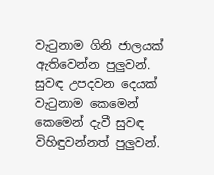වැටුනාම ගිනි ජාලයක් ඇතිවෙන්න පුලුවන්. සුවඳ උපදවන දෙයක් වැටුනාම කෙමෙන් කෙමෙන් දැවී සුවඳ විහිඳුවන්නත් පුලුවන්.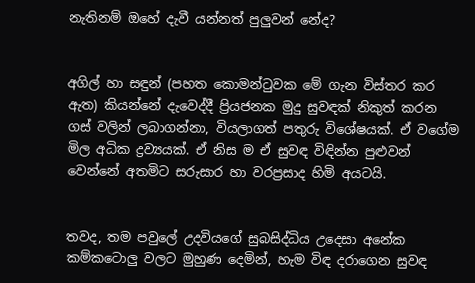නැතිනම් ඔහේ දැවී යන්නත් පුලුවන් නේද?


අගිල් හා සඳුන් (පහත කොමන්ටුවක මේ ගැන විස්තර කර ඇත) කියන්නේ දැවෙද්දී ප්‍රියජනක මුදු සුවඳක් නිකුත් කරන ගස් වලින් ලබාගන්නා, වියලාගත් පතුරු විශේෂයක්. ඒ වගේම මිල අධික ද්‍රව්‍යයක්. ඒ නිස ම ඒ සුවඳ විඳින්න පුළුවන් වෙන්නේ අතමිට සරුසාර හා වරප්‍රසාද හිමි අයටයි.


තවද, තම පවුලේ උදවියගේ සුබසිද්ධිය උදෙසා අනේක කම්කටොලු වලට මුහුණ දෙමින්, හැම විඳ දරාගෙන සුවඳ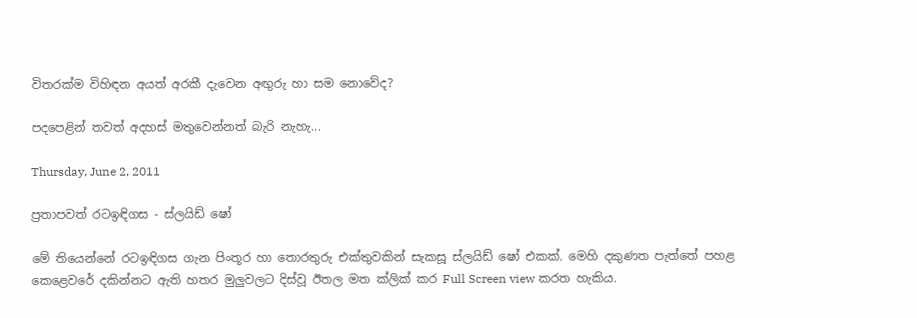විතරක්ම විහිඳන අයත් අරකී දැවෙන අඟුරු හා සම නොවේද?

පදපෙළින් තවත් අදහස් මතුවෙන්නත් බැරි නැහැ...

Thursday, June 2, 2011

ප්‍රතාපවත් රටඉඳිගස - ස්ලයිඩ් ෂෝ

මේ තියෙන්නේ රටඉඳිගස ගැන පිංතූර හා තොරතුරු එක්තුවකින් සැකසූ ස්ලයිඩ් ෂෝ එකක්. මෙහි දකුණත පැත්තේ පහළ කෙළෙවරේ දකින්නට ඇති හතර මුලුවලට දිස්වූ ඊතල මත ක්ලික් කර Full Screen view කරත හැකිය.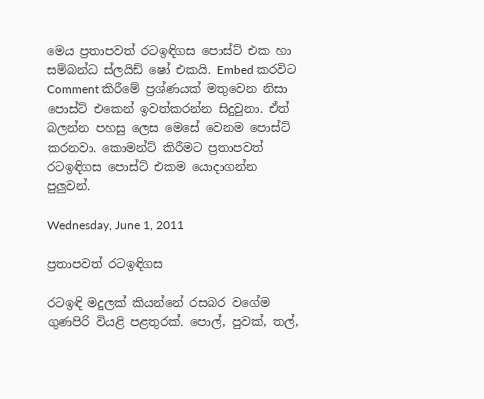මෙය ප්‍රතාපවත් රටඉඳිගස පොස්ට් එක හා සම්බන්ධ ස්ලයිඩ් ෂෝ එකයි. Embed කරවිට Comment කිරීමේ ප්‍රශ්ණයක් මතුවෙන නිසා පොස්ට් එකෙන් ඉවත්කරන්න සිදුවුනා. ඒත් බලන්න පහසු ලෙස මෙසේ වෙනම පොස්ට් කරනවා. කොමන්ට් කිරීමට ප්‍රතාපවත් රටඉඳිගස පොස්ට් එකම යොදාගන්න පුලුවන්.

Wednesday, June 1, 2011

ප්‍රතාපවත් රටඉඳිගස

රටඉඳි මදුලක් කියන්නේ රසබර වගේම ගුණපිරි වියළි පළතුරක්. පොල්, පුවක්, තල්,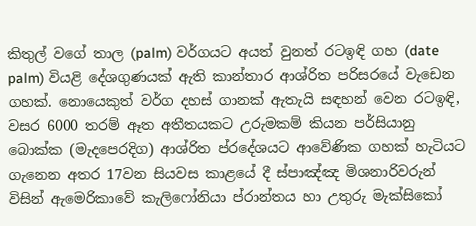කිතුල් වගේ තාල (palm) වර්ගයට අයත් වුනත් රටඉඳි ගහ (date palm) වියළි දේශගුණයක් ඇති කාන්තාර ආශ්රිත පරිසරයේ වැඩෙන ගහක්. නොයෙකුත් වර්ග දහස් ගානක් ඇතැයි සඳහන් වෙන රටඉඳි, වසර 6000 තරම් ඈත අතීතයකට උරුමකම් කියන පර්සියානු බොක්ක (මැදපෙරදිග) ආශ්රිත ප්රදේශයට ආවේණික ගහක් හැටියට ගැනෙන අතර 17වන සියවස කාළයේ දී ස්පාඤ්ඤ මිශනාරිවරුන් විසින් ඇමෙරිකාවේ කැලිෆෝනියා ප්රාන්තය හා උතුරු මැක්සිකෝ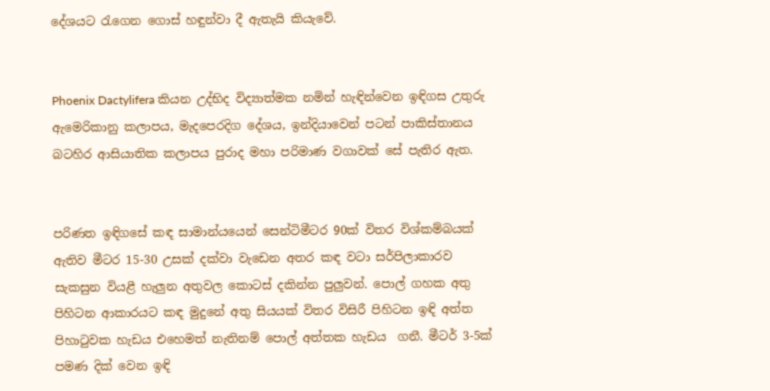දේශයට රැගෙන ගොස් හඳුන්වා දී ඇතැයි කියැවේ.


Phoenix Dactylifera කියන උද්භිද විද්‍යාත්මක නමින් හැඳින්වෙන ඉඳිගස උතුරු ඇමෙරිකානු කලාපය, මැදපෙරදිග දේශය, ඉන්දියාවෙන් පටන් පාකිස්තානය බටහිර ආසියාතික කලාපය පුරාද මහා පරිමාණ වගාවක් සේ පැතිර ඇත.


පරිණත ඉඳිගසේ කඳ සාමාන්යයෙන් සෙන්ටිමීටර 90ක් විතර විශ්කම්බයක් ඇතිව මීටර 15-30 උසක් දක්වා වැඩෙන අතර කඳ වටා සර්පිලාකාරව සැකසුන වියළී හැලුන අතුවල කොටස් දකින්න පුලුවන්. පොල් ගහක අතු පිහිටන ආකාරයට කඳ මුදුනේ අතු සියයක් විතර විසිරී පිහිටන ඉඳි අත්ත පිහාටුවක හැඩය එහෙමත් නැතිනම් පොල් අත්තක හැඩය  ගනී. මීටර් 3-5ක් පමණ දික් වෙන ඉඳි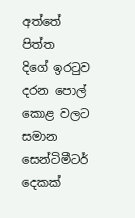අත්තේ පිත්ත  දිගේ ඉරටුව දරන පොල් කොළ වලට සමාන සෙන්ටිමීටර් දෙකක්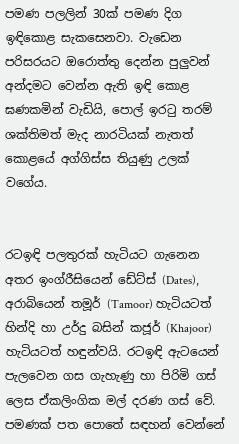පමණ පලලින් 30ක් පමණ දිග ඉඳිකොළ සැකසෙනවා. වැඩෙන පරිසරයට ඔරොත්තු දෙන්න පුලුවන් අන්දමට වෙන්න ඇති ඉඳි කොළ ඝණකමින් වැඩියි, පොල් ඉරටු තරම් ශක්තිමත් මැද නාරටියක් නැතත් කොළයේ අග්ගිස්ස තියුණු උලක් වගේය.


රටඉඳි පලතුරක් හැටියට ගැනෙන අතර ඉංග්රීසියෙන් ඩේට්ස් (Dates), අරාබියෙන් තමූර් (Tamoor) හැටියටත් හින්දි හා උර්දු බසින් කජූර් (Khajoor) හැටියටත් හඳුන්වයි. රටඉඳි ඇටයෙන් පැලවෙන ගස ගැහැණු හා පිරිමි ගස් ලෙස ඒකලිංගික මල් දරණ ගස් වේ. පමණක් පත පොතේ සඳහන් වෙන්නේ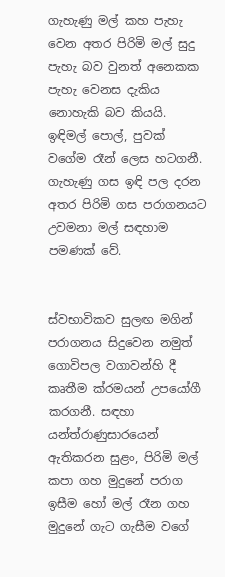ගැහැණු මල් කහ පැහැ වෙන අතර පිරිමි මල් සුදු පැහැ බව වුනත් අනෙකක පැහැ වෙනස දැකිය නොහැකි බව කියයි. ඉඳිමල් පොල්, පුවක් වගේම රෑන් ලෙස හටගනී. ගැහැණු ගස ඉඳි පල දරන අතර පිරිමි ගස පරාගනයට උවමනා මල් සඳහාම පමණක් වේ.


ස්වභාවිකව සුලඟ මගින් පරාගනය සිදුවෙන නමුත් ගොවිපල වගාවන්හි දී කෘතීම ක්රමයන් උපයෝගී කරගනී. සඳහා යන්ත්රාණුසාරයෙන් ඇතිකරන සුළං, පිරිමි මල් කපා ගහ මුදුනේ පරාග ඉසීම හෝ මල් රෑන ගහ මුදුනේ ගැට ගැසීම වගේ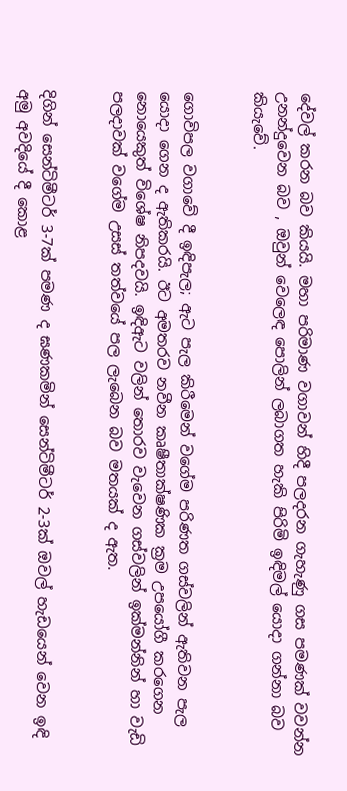දේවල් කරන බව කියයි. මහා පරිමාණ වගාවන් හිදී පලදරන ගැහැණු ගස පමණක් වවන්න උනන්දුවෙන බව , ඔවුන් වෙලෙඳ පොලින් ලබාගත හැකි පිරිමි ඉඳිමල් යොදා ගන්නා බව කියැවේ.


ගොවිපල වගාවේ දී ඉඳිපැල; ඇට පැල කිරීමෙන් වගේම පරිණත ගස්වලින් ඇතිවන පැල යොදා ගෙන ද ඇතිකරයි. ඊට අමතරව නවීන කෘෂීතාක්ෂණික ක්‍රම උපයෝගී කරගෙන නොයෙකුත් විශේෂ නිපදවයි. ඉඳිඇට වලින් තොරව වැවෙන ගස්වලින් ඉක්මන්නින් හා වැඩි පලදාවක් වගේම උසස් තත්වයේ පල ලැබෙන බව මතයක් ද ඇත.


දිගින් සෙන්ටිමීටර් 3-7ක් පමණ ද ඝණකමින් සෙන්ටිමීටර් 2-3ක් ඔවල් හැඩයෙන් වෙන ඉඳි අමු අවදියේ දී කොළ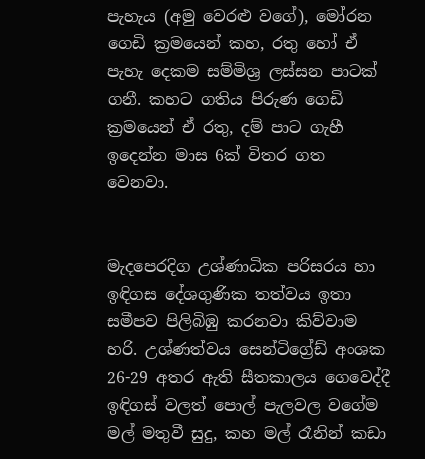පැහැය (අමු වෙරළු වගේ), මෝරන ගෙඩි ක්‍රමයෙන් කහ, රතු හෝ ඒ පැහැ දෙකම සම්මිශ්‍ර ලස්සන පාටක් ගනී. කහට ගතිය පිරුණ ගෙඩි ක්‍රමයෙන් ඒ රතු, දම් පාට ගැහී ඉදෙන්න මාස 6ක් විතර ගත වෙනවා.


මැදපෙරදිග උශ්ණාධික පරිසරය හා ඉඳිගස දේශගුණික තත්වය ඉතා සමීපව පිලිබිඹු කරනවා කිව්වාම හරි. උශ්ණත්වය සෙන්ටිග්‍රේඩ් අංශක 26-29 අතර ඇති සීතකාලය ගෙවෙද්දී ඉඳිගස් වලත් පොල් පැලවල වගේම මල් මතුවී සුදු, කහ මල් රෑනින් කඩා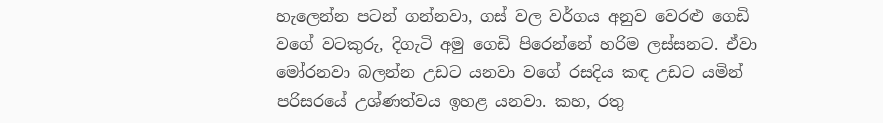හැලෙන්න පටන් ගන්නවා, ගස් වල වර්ගය අනුව වෙරළු ගෙඩි වගේ වටකුරු, දිගැටි අමු ගෙඩි පිරෙන්නේ හරිම ලස්සනට. ඒවා මෝරනවා බලන්න උඩට යනවා වගේ රසදිය කඳ උඩට යමින් පරිසරයේ උශ්ණත්වය ඉහළ යනවා. කහ, රතු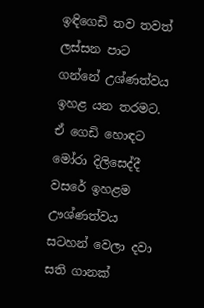ඉඳිගෙඩි තව තවත් ලස්සන පාට ගන්නේ උශ්ණත්වය ඉහළ යන තරමට. ඒ ගෙඩි හොඳට මෝරා දිලිසෙද්දී වසරේ ඉහළම ඌශ්ණත්වය සටහන් වෙලා දවා සති ගානක්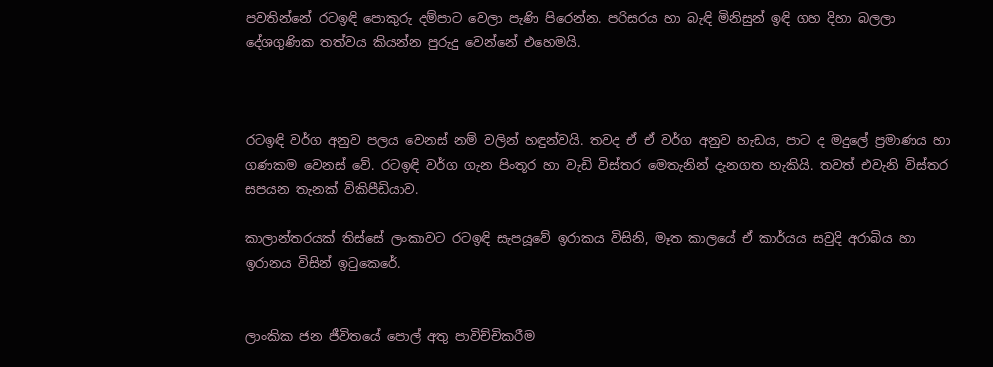පවතින්නේ රටඉඳි පොකුරු දම්පාට වෙලා පැණි පිරෙන්න. පරිසරය හා බැඳි මිනිසුන් ඉඳි ගහ දිහා බලලා දේශගුණික තත්වය කියන්න පුරුදු වෙන්නේ එහෙමයි.



රටඉඳි වර්ග අනුව පලය වෙනස් නම් වලින් හඳුන්වයි. තවද ඒ ඒ වර්ග අනුව හැඩය, පාට ද මදුලේ ප්‍රමාණය හා ගණකම වෙනස් වේ. රටඉඳි වර්ග ගැන පිංතූර හා වැඩි විස්තර මෙතැනින් දැනගත හැකියි. තවත් එවැනි විස්තර සපයන තැනක් විකිපීඩියාව.

කාලාන්තරයක් තිස්සේ ලංකාවට රටඉඳි සැපයූවේ ඉරාකය විසිනි, මෑත කාලයේ ඒ කාර්යය සවුදි අරාබිය හා ඉරානය විසින් ඉටුකෙරේ.


ලාංකික ජන ජීවිතයේ පොල් අතු පාවිච්චිකරීම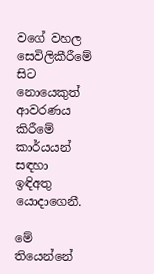වගේ වහල සෙවිලිකීරීමේ සිට නොයෙකුත් ආවරණය කිරීමේ කාර්යයන් සඳහා ඉඳිඅතු යොදාගෙනී.

මේ තියෙන්නේ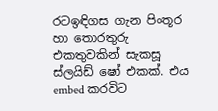රටඉඳිගස ගැන පිංතූර හා තොරතුරු එකතුවකින් සැකසූ ස්ලයිඩ් ෂෝ එකක්. එය embed කරවිට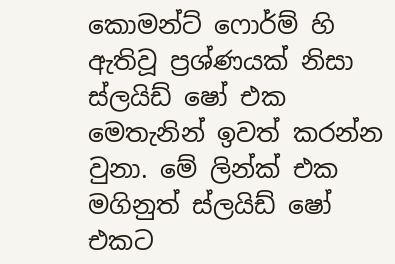කොමන්ට් ෆොර්ම් හි ඇතිවූ ප්‍රශ්ණයක් නිසා ස්ලයිඩ් ෂෝ එක මෙතැනින් ඉවත් කරන්න වුනා. මේ ලින්ක් එක මගිනුත් ස්ලයිඩ් ෂෝ එකට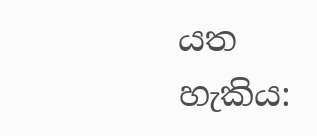යත හැකිය: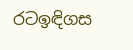රටඉඳිගස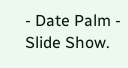- Date Palm - Slide Show.